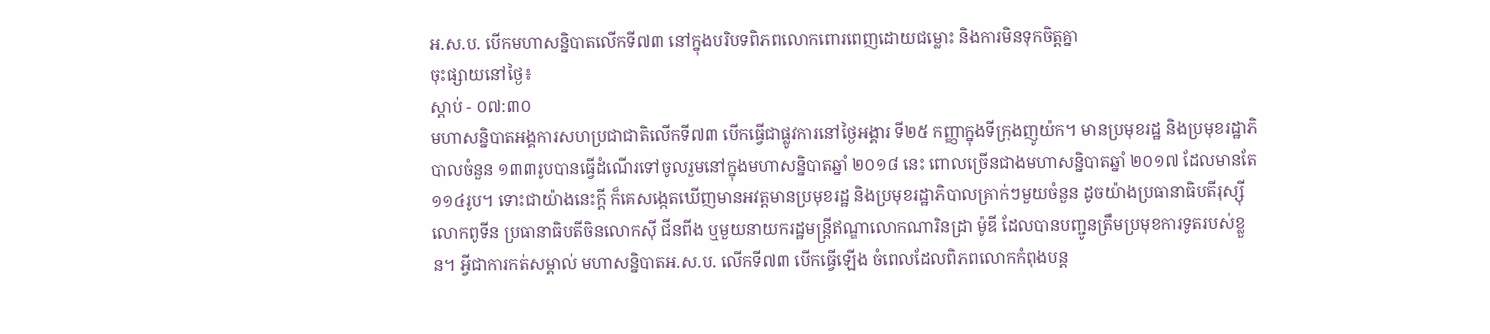អ.ស.ប. បើកមហាសន្និបាតលើកទី៧៣ នៅក្នុងបរិបទពិភពលោកពោរពេញដោយជម្លោះ និងការមិនទុកចិត្តគ្នា
ចុះផ្សាយនៅថ្ងៃ៖
ស្តាប់ - ០៧:៣០
មហាសន្និបាតអង្គការសហប្រជាជាតិលើកទី៧៣ បើកធ្វើជាផ្លូវការនៅថ្ងៃអង្គារ ទី២៥ កញ្ញាក្នុងទីក្រុងញូយ៉ក។ មានប្រមុខរដ្ឋ និងប្រមុខរដ្ឋាភិបាលចំនួន ១៣៣រូបបានធ្វើដំណើរទៅចូលរួមនៅក្នុងមហាសន្និបាតឆ្នាំ ២០១៨ នេះ ពោលច្រើនជាងមហាសន្និបាតឆ្នាំ ២០១៧ ដែលមានតែ ១១៤រូប។ ទោះជាយ៉ាងនេះក្តី ក៏គេសង្កេតឃើញមានអវត្តមានប្រមុខរដ្ឋ និងប្រមុខរដ្ឋាភិបាលគ្រាក់ៗមួយចំនួន ដូចយ៉ាងប្រធានាធិបតីរុស្ស៊ីលោកពូទីន ប្រធានាធិបតីចិនលោកស៊ី ជីនពីង ឬមួយនាយករដ្ឋមន្រ្តីឥណ្ឌាលោកណារិនដ្រា ម៉ូឌី ដែលបានបញ្ជូនត្រឹមប្រមុខការទូតរបស់ខ្លួន។ អ្វីជាការកត់សម្គាល់ មហាសន្និបាតអ.ស.ប. លើកទី៧៣ បើកធ្វើឡើង ចំពេលដែលពិភពលោកកំពុងបន្ត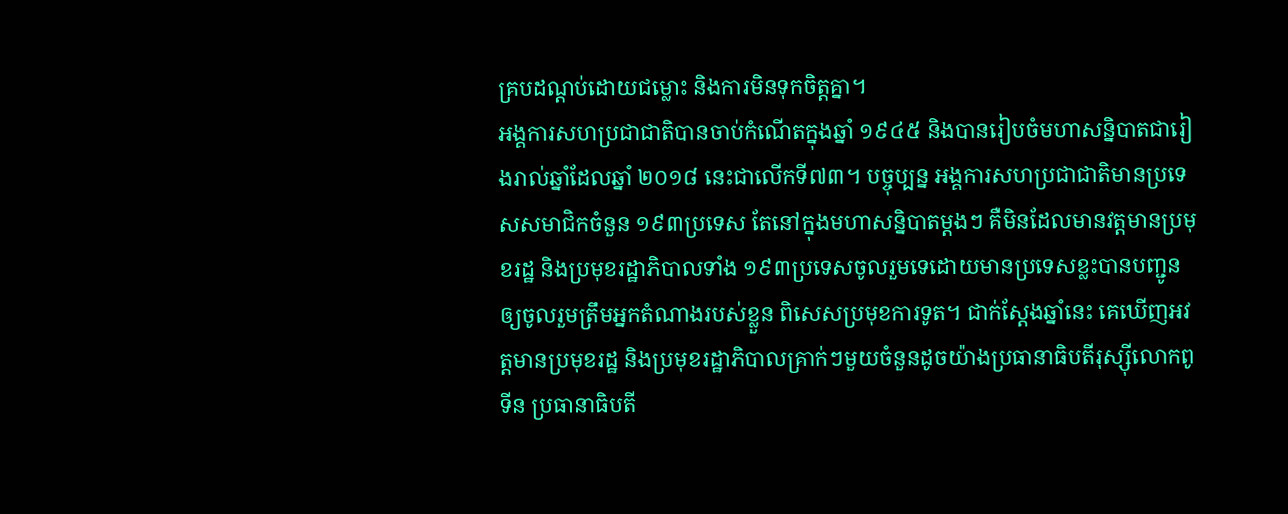គ្របដណ្តប់ដោយជម្លោះ និងការមិនទុកចិត្តគ្នា។
អង្គការសហប្រជាជាតិបានចាប់កំណើតក្នុងឆ្នាំ ១៩៤៥ និងបានរៀបចំមហាសន្និបាតជារៀងរាល់ឆ្នាំដែលឆ្នាំ ២០១៨ នេះជាលើកទី៧៣។ បច្ចុប្បន្ន អង្គការសហប្រជាជាតិមានប្រទេសសមាជិកចំនួន ១៩៣ប្រទេស តែនៅក្នុងមហាសន្និបាតម្តងៗ គឺមិនដែលមានវត្តមានប្រមុខរដ្ឋ និងប្រមុខរដ្ឋាភិបាលទាំង ១៩៣ប្រទេសចូលរួមទេដោយមានប្រទេសខ្លះបានបញ្ជូនឲ្យចូលរួមត្រឹមអ្នកតំណាងរបស់ខ្លួន ពិសេសប្រមុខការទូត។ ជាក់ស្តែងឆ្នាំនេះ គេឃើញអវត្តមានប្រមុខរដ្ឋ និងប្រមុខរដ្ឋាភិបាលគ្រាក់ៗមួយចំនួនដូចយ៉ាងប្រធានាធិបតីរុស្ស៊ីលោកពូទីន ប្រធានាធិបតី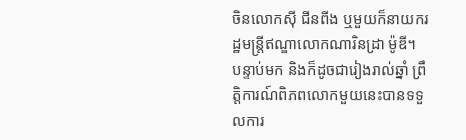ចិនលោកស៊ី ជីនពីង ឬមួយក៏នាយករដ្ឋមន្រ្តីឥណ្ឌាលោកណារិនដ្រា ម៉ូឌី។
បន្ទាប់មក និងក៏ដូចជារៀងរាល់ឆ្នាំ ព្រឹត្តិការណ៍ពិភពលោកមួយនេះបានទទួលការ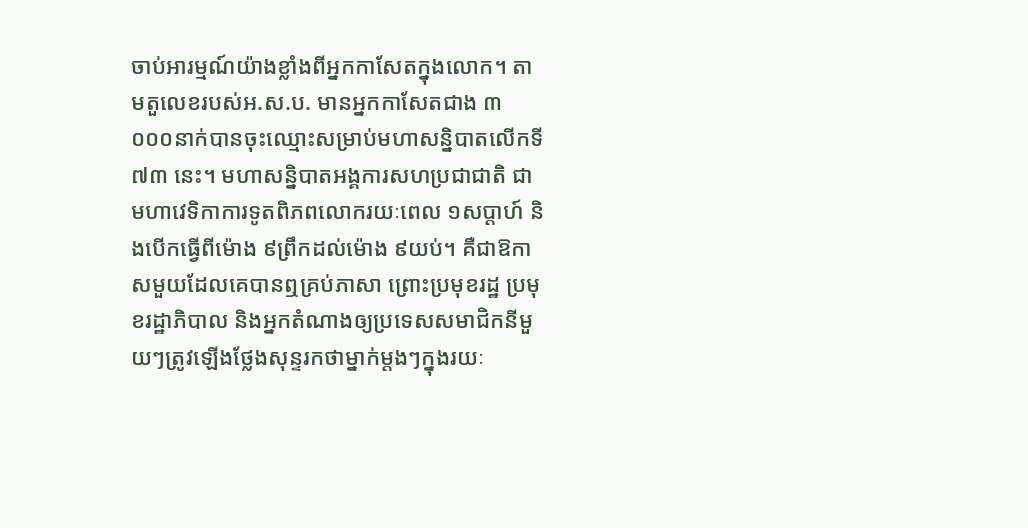ចាប់អារម្មណ៍យ៉ាងខ្លាំងពីអ្នកកាសែតក្នុងលោក។ តាមតួលេខរបស់អ.ស.ប. មានអ្នកកាសែតជាង ៣ ០០០នាក់បានចុះឈ្មោះសម្រាប់មហាសន្និបាតលើកទី៧៣ នេះ។ មហាសន្និបាតអង្គការសហប្រជាជាតិ ជាមហាវេទិកាការទូតពិភពលោករយៈពេល ១សប្តាហ៍ និងបើកធ្វើពីម៉ោង ៩ព្រឹកដល់ម៉ោង ៩យប់។ គឺជាឱកាសមួយដែលគេបានឮគ្រប់ភាសា ព្រោះប្រមុខរដ្ឋ ប្រមុខរដ្ឋាភិបាល និងអ្នកតំណាងឲ្យប្រទេសសមាជិកនីមួយៗត្រូវឡើងថ្លែងសុន្ទរកថាម្នាក់ម្តងៗក្នុងរយៈ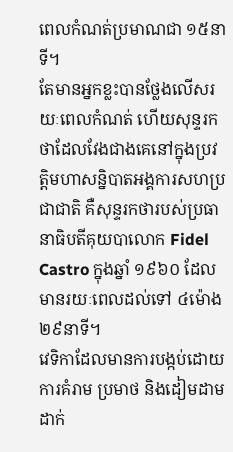ពេលកំណត់ប្រមាណជា ១៥នាទី។
តែមានអ្នកខ្លះបានថ្លែងលើសរយៈពេលកំណត់ ហើយសុន្ទរកថាដែលវែងជាងគេនៅក្នុងប្រវត្តិមហាសន្និបាតអង្គការសហប្រជាជាតិ គឺសុន្ទរកថារបស់ប្រធានាធិបតីគុយបាលោក Fidel Castro ក្នុងឆ្នាំ ១៩៦០ ដែលមានរយៈពេលដល់ទៅ ៤ម៉ោង ២៩នាទី។
វេទិកាដែលមានការបង្កប់ដោយការគំរាម ប្រមាថ និងដៀមដាមដាក់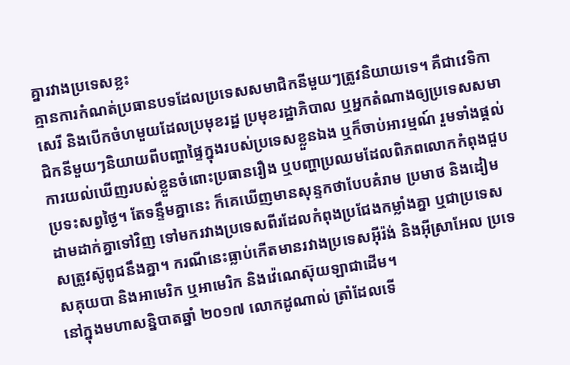គ្នារវាងប្រទេសខ្លះ
គ្មានការកំណត់ប្រធានបទដែលប្រទេសសមាជិកនីមួយៗត្រូវនិយាយទេ។ គឺជាវេទិកាសេរី និងបើកចំហមួយដែលប្រមុខរដ្ឋ ប្រមុខរដ្ឋាភិបាល ឬអ្នកតំណាងឲ្យប្រទេសសមាជិកនីមួយៗនិយាយពីបញ្ហាផ្ទៃក្នុងរបស់ប្រទេសខ្លួនឯង ឬក៏ចាប់អារម្មណ៍ រួមទាំងផ្តល់ការយល់ឃើញរបស់ខ្លួនចំពោះប្រធានរឿង ឬបញ្ហាប្រឈមដែលពិភពលោកកំពុងជួបប្រទះសព្វថ្ងៃ។ តែទន្ទឹមគ្នានេះ ក៏គេឃើញមានសុន្ទកថាបែបគំរាម ប្រមាថ និងដៀមដាមដាក់គ្នាទៅវិញ ទៅមករវាងប្រទេសពីរដែលកំពុងប្រជែងកម្លាំងគ្នា ឬជាប្រទេសសត្រូវស៊ូពូជនឹងគ្នា។ ករណីនេះធ្លាប់កើតមានរវាងប្រទេសអ៊ីរ៉ង់ និងអ៊ីស្រាអែល ប្រទេសគុយបា និងអាមេរិក ឬអាមេរិក និងវ៉េណេស៊ុយឡាជាដើម។
នៅក្នុងមហាសន្និបាតឆ្នាំ ២០១៧ លោកដូណាល់ ត្រាំដែលទើ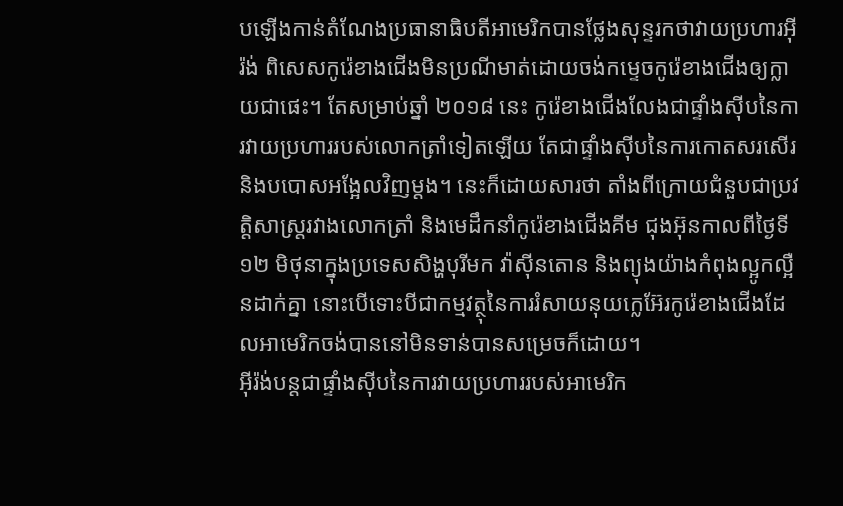បឡើងកាន់តំណែងប្រធានាធិបតីអាមេរិកបានថ្លែងសុន្ទរកថាវាយប្រហារអ៊ីរ៉ង់ ពិសេសកូរ៉េខាងជើងមិនប្រណីមាត់ដោយចង់កម្ទេចកូរ៉េខាងជើងឲ្យក្លាយជាផេះ។ តែសម្រាប់ឆ្នាំ ២០១៨ នេះ កូរ៉េខាងជើងលែងជាផ្ទាំងស៊ីបនៃការវាយប្រហាររបស់លោកត្រាំទៀតឡើយ តែជាផ្ទាំងស៊ីបនៃការកោតសរសើរ និងបបោសអង្អែលវិញម្តង។ នេះក៏ដោយសារថា តាំងពីក្រោយជំនួបជាប្រវត្តិសាស្រ្តរវាងលោកត្រាំ និងមេដឹកនាំកូរ៉េខាងជើងគីម ជុងអ៊ុនកាលពីថ្ងៃទី១២ មិថុនាក្នុងប្រទេសសិង្ហបុរីមក វ៉ាស៊ីនតោន និងព្យុងយ៉ាងកំពុងល្អូកល្អឺនដាក់គ្នា នោះបើទោះបីជាកម្មវត្ថុនៃការរំសាយនុយក្លេអ៊ែរកូរ៉េខាងជើងដែលអាមេរិកចង់បាននៅមិនទាន់បានសម្រេចក៏ដោយ។
អ៊ីរ៉ង់បន្តជាផ្ទាំងស៊ីបនៃការវាយប្រហាររបស់អាមេរិក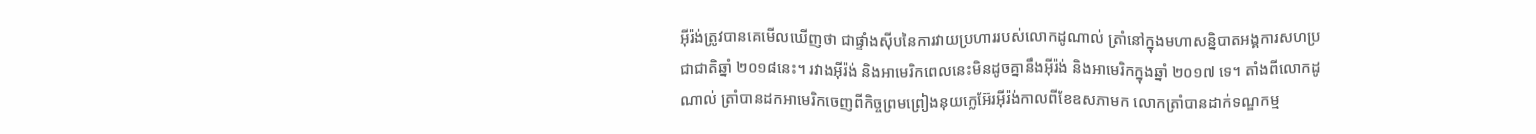អ៊ីរ៉ង់ត្រូវបានគេមើលឃើញថា ជាផ្ទាំងស៊ីបនៃការវាយប្រហាររបស់លោកដូណាល់ ត្រាំនៅក្នុងមហាសន្និបាតអង្គការសហប្រជាជាតិឆ្នាំ ២០១៨នេះ។ រវាងអ៊ីរ៉ង់ និងអាមេរិកពេលនេះមិនដូចគ្នានឹងអ៊ីរ៉ង់ និងអាមេរិកក្នុងឆ្នាំ ២០១៧ ទេ។ តាំងពីលោកដូណាល់ ត្រាំបានដកអាមេរិកចេញពីកិច្ចព្រមព្រៀងនុយក្លេអ៊ែរអ៊ីរ៉ង់កាលពីខែឧសភាមក លោកត្រាំបានដាក់ទណ្ឌកម្ម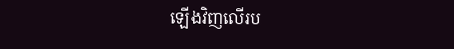ឡើងវិញលើរប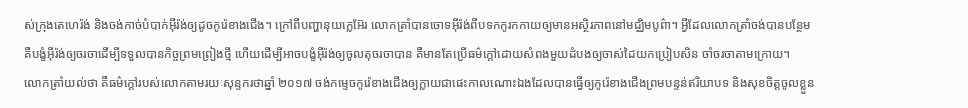ស់ក្រុងតេហេរ៉ង់ និងចង់កាច់បំបាក់អ៊ីរ៉ង់ឲ្យដូចកូរ៉េខាងជើង។ ក្រៅពីបញ្ហានុយក្លេអ៊ែរ លោកត្រាំបានចោទអ៊ីរ៉ង់ពីបទកកូរកកាយឲ្យមានអស្ថិរភាពនៅមជ្ឈិមបូព៌ា។ អ្វីដែលលោកត្រាំចង់បានបន្ថែម គឺបង្ខំអ៊ីរ៉ង់ឲ្យចរចាដើម្បីទទួលបានកិច្ចព្រមព្រៀងថ្មី ហើយដើម្បីអាចបង្ខំអ៊ីរ៉ង់ឲ្យចូលតុចរចាបាន គឺមានតែប្រើធម៌ក្តៅដោយសំពងមួយដំបងឲ្យចាស់ដៃយកប្រៀបសិន ចាំចរចាតាមក្រោយ។
លោកត្រាំយល់ថា គឺធម៌ក្តៅរបស់លោកតាមរយៈសុន្ទករថាឆ្នាំ ២០១៧ ចង់កម្ទេចកូរ៉េខាងជើងឲ្យក្លាយជាផេះកាលណោះឯងដែលបានធ្វើឲ្យកូរ៉េខាងជើងព្រមបន្ទន់ឥរិយាបទ និងសុខចិត្តចូលខ្លួន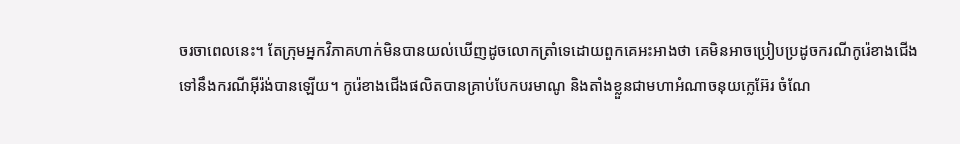ចរចាពេលនេះ។ តែក្រុមអ្នកវិភាគហាក់មិនបានយល់ឃើញដូចលោកត្រាំទេដោយពួកគេអះអាងថា គេមិនអាចប្រៀបប្រដូចករណីកូរ៉េខាងជើងទៅនឹងករណីអ៊ីរ៉ង់បានឡើយ។ កូរ៉េខាងជើងផលិតបានគ្រាប់បែកបរមាណូ និងតាំងខ្លួនជាមហាអំណាចនុយក្លេអ៊ែរ ចំណែ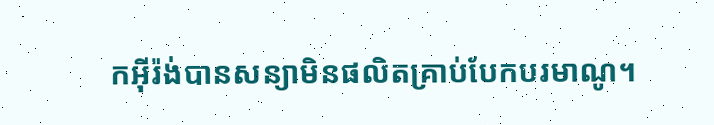កអ៊ីរ៉ង់បានសន្យាមិនផលិតគ្រាប់បែកបរមាណូ។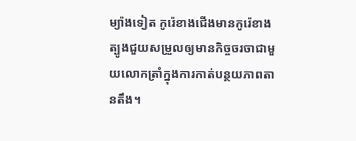ម្យ៉ាងទៀត កូរ៉េខាងជើងមានកូរ៉េខាងត្បូងជួយសម្រួលឲ្យមានកិច្ចចរចាជាមួយលោកត្រាំក្នុងការកាត់បន្ថយភាពតានតឹង។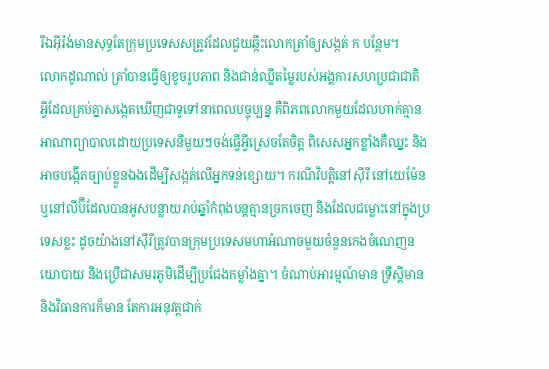រីឯអ៊ីរ៉ង់មានសុទ្ធតែក្រុមប្រទេសសត្រូវដែលជួយឆ្កឹះលោកត្រាំឲ្យសង្កត់ ក បន្ថែម។
លោកដូណាល់ ត្រាំបានធ្វើឲ្យខូចរូបភាព និងជាន់ឈ្លីតម្លៃរបស់អង្គការសហប្រជាជាតិ
អ្វីដែលគ្រប់គ្នាសង្កេតឃើញជាទូទៅនាពេលបច្ចុប្បន្ន គឺពិភពលោកមួយដែលហាក់គ្មានអាណាព្យាបាលដោយប្រទេសនីមួយៗចង់ធ្វើអ្វីស្រេចតែចិត្ត ពិសេសអ្នកខ្លាំងគឺឈ្នះ និងអាចបង្កើតច្បាប់ខ្លួនឯងដើម្បីសង្កត់លើអ្នកទន់ខ្សោយ។ ករណីវិបត្តិនៅស៊ីរី នៅយេម៉ែន ឬនៅលីប៊ីដែលបានអូសបន្លាយរាប់ឆ្នាំកំពុងបន្តគ្មានច្រកចេញ និងដែលជម្លោះនៅក្នុងប្រទេសខ្លះ ដូចយ៉ាងនៅស៊ីរីត្រូវបានក្រុមប្រទេសមហាអំណាចមួយចំនួនកេងចំណេញនយោបាយ និងប្រើជាសមរភូមិដើម្បីប្រជែងកម្លាំងគ្នា។ ចំណាប់អារម្មណ៍មាន ទ្រឹស្តីមាន និងវិធានការក៏មាន តែការអនុវត្តជាក់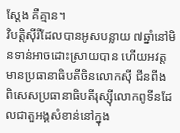ស្តែង គឺគ្មាន។
វិបត្តិស៊ីរីដែលបានអូសបន្លាយ ៧ឆ្នាំនៅមិនទាន់អាចដោះស្រាយបាន ហើយអវត្តមានប្រធានាធិបតីចិនលោកស៊ី ជីនពីង ពិសេសប្រធានាធិបតីរុស្ស៊ីលោកពូទីនដែលជាតួអង្គសំខាន់នៅក្នុង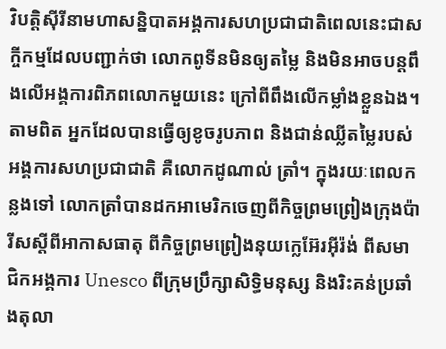វិបត្តិស៊ីរីនាមហាសន្និបាតអង្គការសហប្រជាជាតិពេលនេះជាសក្ចីកម្មដែលបញ្ជាក់ថា លោកពូទីនមិនឲ្យតម្លៃ និងមិនអាចបន្តពឹងលើអង្គការពិភពលោកមួយនេះ ក្រៅពីពឹងលើកម្លាំងខ្លួនឯង។ តាមពិត អ្នកដែលបានធ្វើឲ្យខូចរូបភាព និងជាន់ឈ្លីតម្លៃរបស់អង្គការសហប្រជាជាតិ គឺលោកដូណាល់ ត្រាំ។ ក្នុងរយៈពេលកន្លងទៅ លោកត្រាំបានដកអាមេរិកចេញពីកិច្ចព្រមព្រៀងក្រុងប៉ារីសស្តីពីអាកាសធាតុ ពីកិច្ចព្រមព្រៀងនុយក្លេអ៊ែរអ៊ីរ៉ង់ ពីសមាជិកអង្គការ Unesco ពីក្រុមប្រឹក្សាសិទ្ធិមនុស្ស និងរិះគន់ប្រឆាំងតុលា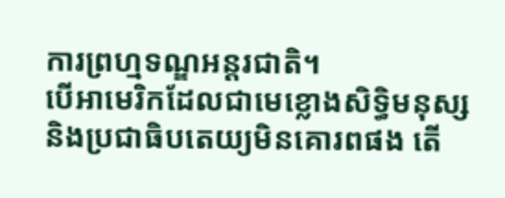ការព្រហ្មទណ្ឌអន្តរជាតិ។
បើអាមេរិកដែលជាមេខ្លោងសិទ្ធិមនុស្ស និងប្រជាធិបតេយ្យមិនគោរពផង តើ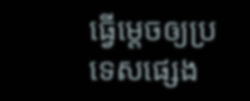ធ្វើម្តេចឲ្យប្រទេសផ្សេង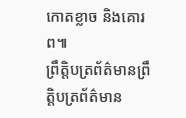កោតខ្លាច និងគោរព៕
ព្រឹត្តិបត្រព័ត៌មានព្រឹត្តិបត្រព័ត៌មាន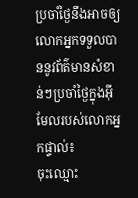ប្រចាំថ្ងៃនឹងអាចឲ្យលោកអ្នកទទួលបាននូវព័ត៌មានសំខាន់ៗប្រចាំថ្ងៃក្នុងអ៊ីមែលរបស់លោកអ្នកផ្ទាល់៖
ចុះឈ្មោះ